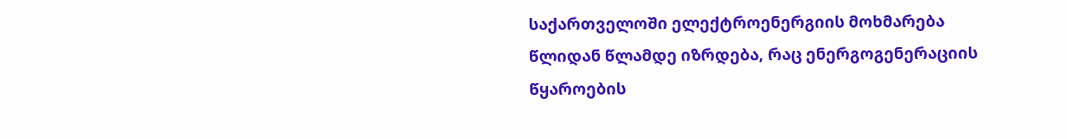საქართველოში ელექტროენერგიის მოხმარება წლიდან წლამდე იზრდება, რაც ენერგოგენერაციის წყაროების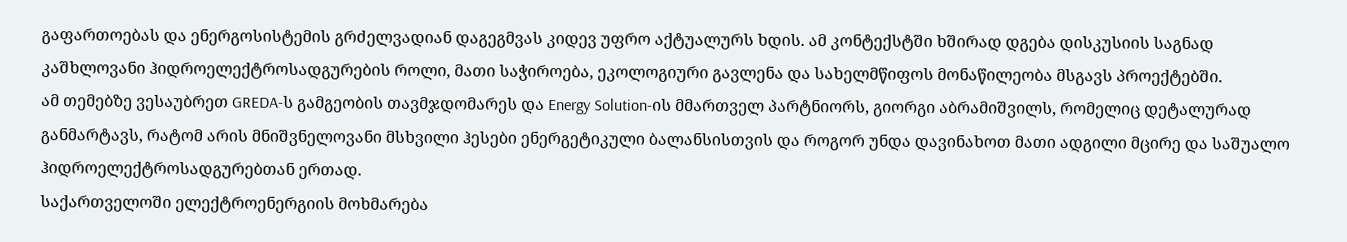გაფართოებას და ენერგოსისტემის გრძელვადიან დაგეგმვას კიდევ უფრო აქტუალურს ხდის. ამ კონტექსტში ხშირად დგება დისკუსიის საგნად კაშხლოვანი ჰიდროელექტროსადგურების როლი, მათი საჭიროება, ეკოლოგიური გავლენა და სახელმწიფოს მონაწილეობა მსგავს პროექტებში.
ამ თემებზე ვესაუბრეთ GREDA-ს გამგეობის თავმჯდომარეს და Energy Solution-ის მმართველ პარტნიორს, გიორგი აბრამიშვილს, რომელიც დეტალურად განმარტავს, რატომ არის მნიშვნელოვანი მსხვილი ჰესები ენერგეტიკული ბალანსისთვის და როგორ უნდა დავინახოთ მათი ადგილი მცირე და საშუალო ჰიდროელექტროსადგურებთან ერთად.
საქართველოში ელექტროენერგიის მოხმარება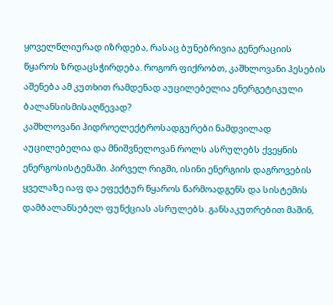ყოველწლიურად იზრდება, რასაც ბუნებრივია გენერაციის წყაროს ზრდაცსჭირდება. როგორ ფიქრობთ, კაშხლოვანი ჰესების აშენება ამ კუთხით რამდენად აუცილებელია ენერგეტიკული ბალანსისმისაღწევად?
კაშხლოვანი ჰიდროელექტროსადგურები ნამდვილად აუცილებელია და მნიშვნელოვან როლს ასრულებს ქვეყნის ენერგოსისტემაში. პირველ რიგში, ისინი ენერგიის დაგროვების ყველაზე იაფ და ეფექტურ წყაროს წარმოადგენს და სისტემის დამბალანსებელ ფუნქციას ასრულებს. განსაკუთრებით მაშინ,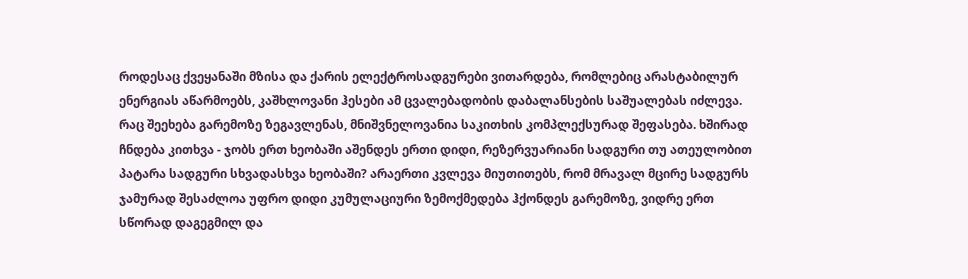როდესაც ქვეყანაში მზისა და ქარის ელექტროსადგურები ვითარდება, რომლებიც არასტაბილურ ენერგიას აწარმოებს, კაშხლოვანი ჰესები ამ ცვალებადობის დაბალანსების საშუალებას იძლევა.
რაც შეეხება გარემოზე ზეგავლენას, მნიშვნელოვანია საკითხის კომპლექსურად შეფასება. ხშირად ჩნდება კითხვა - ჯობს ერთ ხეობაში აშენდეს ერთი დიდი, რეზერვუარიანი სადგური თუ ათეულობით პატარა სადგური სხვადასხვა ხეობაში? არაერთი კვლევა მიუთითებს, რომ მრავალ მცირე სადგურს ჯამურად შესაძლოა უფრო დიდი კუმულაციური ზემოქმედება ჰქონდეს გარემოზე, ვიდრე ერთ სწორად დაგეგმილ და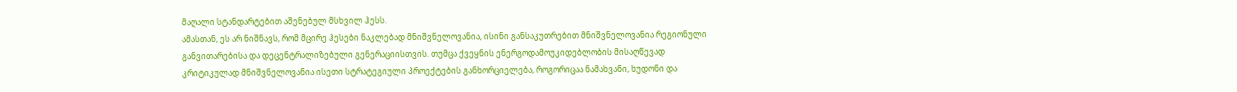მაღალი სტანდარტებით აშენებულ მსხვილ ჰესს.
ამასთან, ეს არ ნიშნავს, რომ მცირე ჰესები ნაკლებად მნიშვნელოვანია, ისინი განსაკუთრებით მნიშვნელოვანია რეგიონული განვითარებისა და დეცენტრალიზებული გენერაციისთვის. თუმცა ქვეყნის ენერგოდამოუკიდებლობის მისაღწევად კრიტიკულად მნიშვნელოვანია ისეთი სტრატეგიული პროექტების განხორციელება, როგორიცაა ნამახვანი, ხუდონი და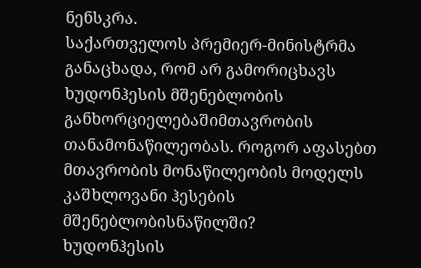ნენსკრა.
საქართველოს პრემიერ-მინისტრმა განაცხადა, რომ არ გამორიცხავს ხუდონჰესის მშენებლობის განხორციელებაშიმთავრობის თანამონაწილეობას. როგორ აფასებთ მთავრობის მონაწილეობის მოდელს კაშხლოვანი ჰესების მშენებლობისნაწილში?
ხუდონჰესის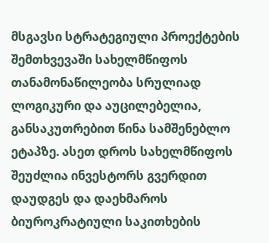მსგავსი სტრატეგიული პროექტების შემთხვევაში სახელმწიფოს თანამონაწილეობა სრულიად ლოგიკური და აუცილებელია, განსაკუთრებით წინა სამშენებლო ეტაპზე. ასეთ დროს სახელმწიფოს შეუძლია ინვესტორს გვერდით დაუდგეს და დაეხმაროს ბიუროკრატიული საკითხების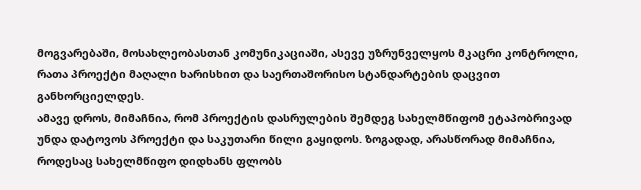მოგვარებაში, მოსახლეობასთან კომუნიკაციაში, ასევე უზრუნველყოს მკაცრი კონტროლი, რათა პროექტი მაღალი ხარისხით და საერთაშორისო სტანდარტების დაცვით განხორციელდეს.
ამავე დროს, მიმაჩნია, რომ პროექტის დასრულების შემდეგ სახელმწიფომ ეტაპობრივად უნდა დატოვოს პროექტი და საკუთარი წილი გაყიდოს. ზოგადად, არასწორად მიმაჩნია, როდესაც სახელმწიფო დიდხანს ფლობს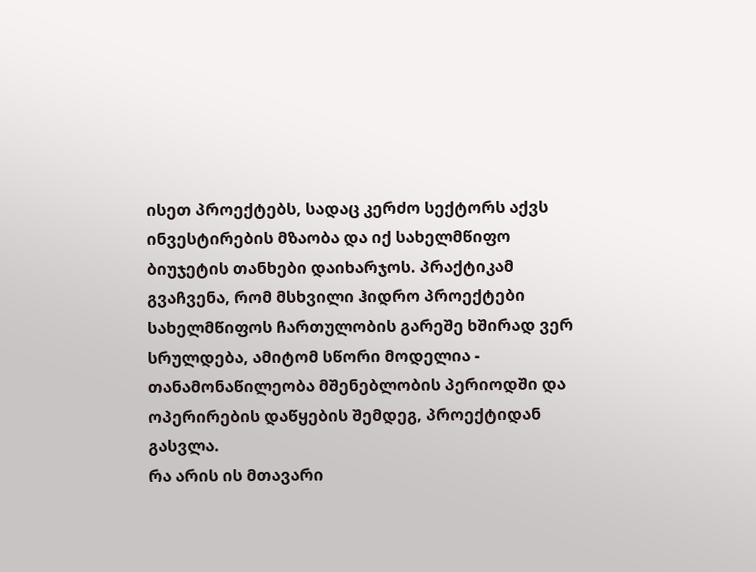ისეთ პროექტებს, სადაც კერძო სექტორს აქვს ინვესტირების მზაობა და იქ სახელმწიფო ბიუჯეტის თანხები დაიხარჯოს. პრაქტიკამ გვაჩვენა, რომ მსხვილი ჰიდრო პროექტები სახელმწიფოს ჩართულობის გარეშე ხშირად ვერ სრულდება, ამიტომ სწორი მოდელია - თანამონაწილეობა მშენებლობის პერიოდში და ოპერირების დაწყების შემდეგ, პროექტიდან გასვლა.
რა არის ის მთავარი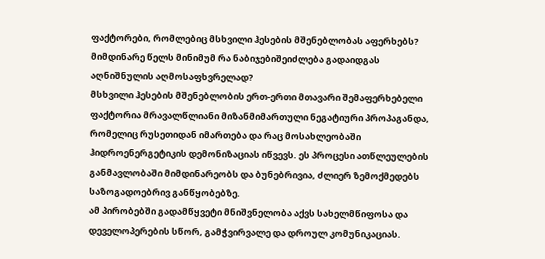ფაქტორები, რომლებიც მსხვილი ჰესების მშენებლობას აფერხებს? მიმდინარე წელს მინიმუმ რა ნაბიჯებიშეიძლება გადაიდგას აღნიშნულის აღმოსაფხვრელად?
მსხვილი ჰესების მშენებლობის ერთ-ერთი მთავარი შემაფერხებელი ფაქტორია მრავალწლიანი მიზანმიმართული ნეგატიური პროპაგანდა, რომელიც რუსეთიდან იმართება და რაც მოსახლეობაში ჰიდროენერგეტიკის დემონიზაციას იწვევს. ეს პროცესი ათწლეულების განმავლობაში მიმდინარეობს და ბუნებრივია, ძლიერ ზემოქმედებს საზოგადოებრივ განწყობებზე.
ამ პირობებში გადამწყვეტი მნიშვნელობა აქვს სახელმწიფოსა და დეველოპერების სწორ, გამჭვირვალე და დროულ კომუნიკაციას.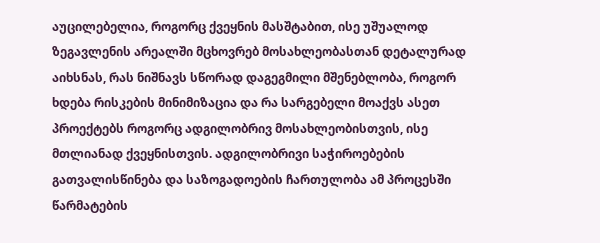აუცილებელია, როგორც ქვეყნის მასშტაბით, ისე უშუალოდ ზეგავლენის არეალში მცხოვრებ მოსახლეობასთან დეტალურად აიხსნას, რას ნიშნავს სწორად დაგეგმილი მშენებლობა, როგორ ხდება რისკების მინიმიზაცია და რა სარგებელი მოაქვს ასეთ პროექტებს როგორც ადგილობრივ მოსახლეობისთვის, ისე მთლიანად ქვეყნისთვის. ადგილობრივი საჭიროებების გათვალისწინება და საზოგადოების ჩართულობა ამ პროცესში წარმატების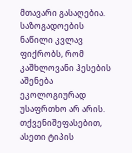მთავარი გასაღებია.
საზოგადოების ნაწილი კვლავ ფიქრობს, რომ კაშხლოვანი ჰესების აშენება ეკოლოგიურად უსაფრთხო არ არის. თქვენიშეფასებით, ასეთი ტიპის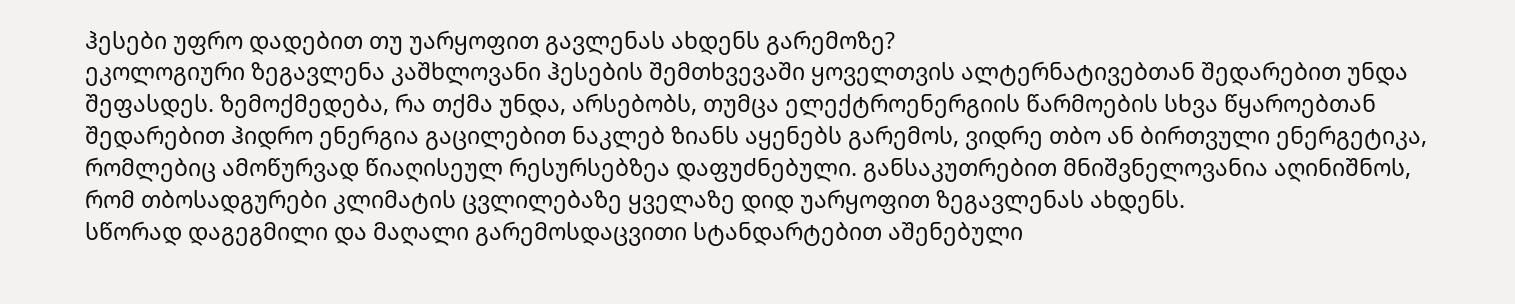ჰესები უფრო დადებით თუ უარყოფით გავლენას ახდენს გარემოზე?
ეკოლოგიური ზეგავლენა კაშხლოვანი ჰესების შემთხვევაში ყოველთვის ალტერნატივებთან შედარებით უნდა შეფასდეს. ზემოქმედება, რა თქმა უნდა, არსებობს, თუმცა ელექტროენერგიის წარმოების სხვა წყაროებთან შედარებით ჰიდრო ენერგია გაცილებით ნაკლებ ზიანს აყენებს გარემოს, ვიდრე თბო ან ბირთვული ენერგეტიკა, რომლებიც ამოწურვად წიაღისეულ რესურსებზეა დაფუძნებული. განსაკუთრებით მნიშვნელოვანია აღინიშნოს, რომ თბოსადგურები კლიმატის ცვლილებაზე ყველაზე დიდ უარყოფით ზეგავლენას ახდენს.
სწორად დაგეგმილი და მაღალი გარემოსდაცვითი სტანდარტებით აშენებული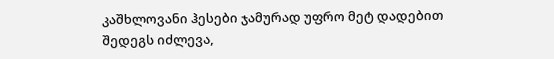კაშხლოვანი ჰესები ჯამურად უფრო მეტ დადებით შედეგს იძლევა,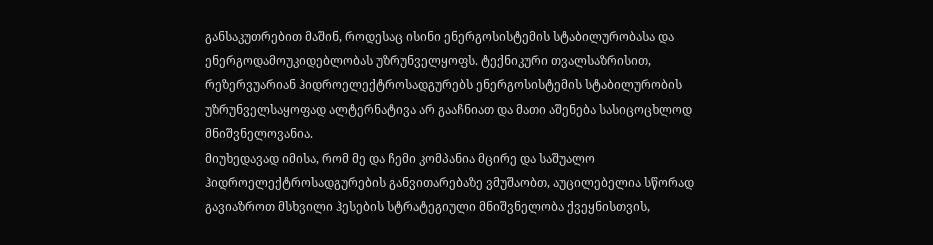განსაკუთრებით მაშინ, როდესაც ისინი ენერგოსისტემის სტაბილურობასა და ენერგოდამოუკიდებლობას უზრუნველყოფს. ტექნიკური თვალსაზრისით, რეზერვუარიან ჰიდროელექტროსადგურებს ენერგოსისტემის სტაბილურობის უზრუნველსაყოფად ალტერნატივა არ გააჩნიათ და მათი აშენება სასიცოცხლოდ მნიშვნელოვანია.
მიუხედავად იმისა, რომ მე და ჩემი კომპანია მცირე და საშუალო ჰიდროელექტროსადგურების განვითარებაზე ვმუშაობთ, აუცილებელია სწორად გავიაზროთ მსხვილი ჰესების სტრატეგიული მნიშვნელობა ქვეყნისთვის,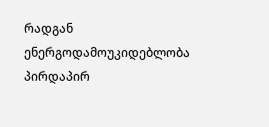რადგან ენერგოდამოუკიდებლობა პირდაპირ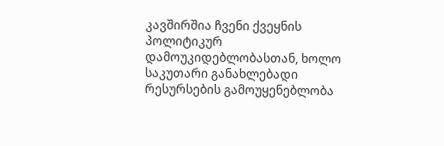კავშირშია ჩვენი ქვეყნის პოლიტიკურ დამოუკიდებლობასთან, ხოლო საკუთარი განახლებადი რესურსების გამოუყენებლობა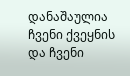დანაშაულია ჩვენი ქვეყნის და ჩვენი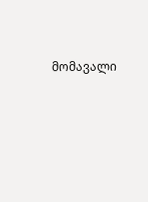მომავალი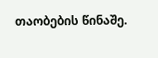თაობების წინაშე.